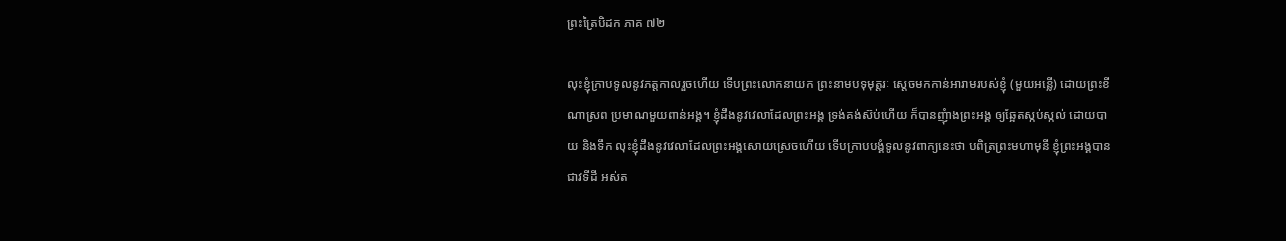ព្រះត្រៃបិដក ភាគ ៧២

លុះខ្ញុំក្រាបទូលនូវភត្តកាលរួចហើយ ទើបព្រះលោកនាយក ព្រះនាមបទុមុត្តរៈ ស្តេចមកកាន់អារាមរបស់ខ្ញុំ (មួយអន្លើ) ដោយព្រះខីណាស្រព ប្រមាណមួយពាន់អង្គ។ ខ្ញុំដឹងនូវវេលាដែលព្រះអង្គ ទ្រង់គង់ស៊ប់ហើយ ក៏បានញុំាងព្រះអង្គ ឲ្យឆ្អែតស្កប់ស្កល់ ដោយបាយ និងទឹក លុះខ្ញុំដឹងនូវវេលាដែលព្រះអង្គសោយស្រេចហើយ ទើបក្រាបបង្គំទូលនូវពាក្យនេះថា បពិត្រព្រះមហាមុនី ខ្ញុំព្រះអង្គបានជាវទីដី អស់ត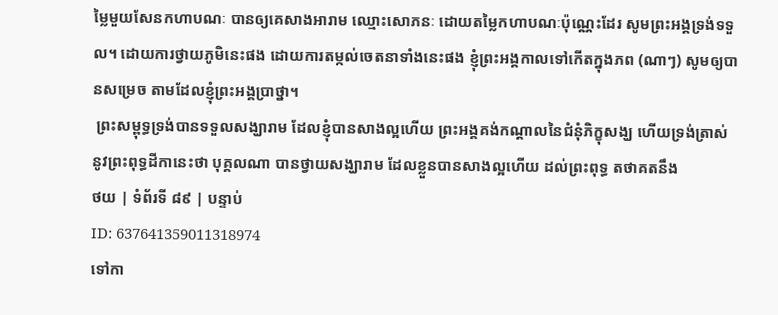ម្លៃមួយសែនកហាបណៈ បានឲ្យគេសាងអារាម ឈ្មោះសោភនៈ ដោយតម្លៃកហាបណៈប៉ុណ្ណេះដែរ សូមព្រះអង្គទ្រង់ទទួល។ ដោយការថ្វាយភូមិនេះផង ដោយការតម្កល់ចេតនាទាំងនេះផង ខ្ញុំព្រះអង្គកាលទៅកើតក្នុងភព (ណាៗ) សូមឲ្យបានសម្រេច តាមដែលខ្ញុំព្រះអង្គប្រាថ្នា។
 ព្រះសម្ពុទ្ធទ្រង់បានទទួលសង្ឃារាម ដែលខ្ញុំបានសាងល្អហើយ ព្រះអង្គគង់កណ្តាលនៃជំនុំភិក្ខុសង្ឃ ហើយទ្រង់ត្រាស់នូវព្រះពុទ្ធដីកានេះថា បុគ្គលណា បានថ្វាយសង្ឃារាម ដែលខ្លួនបានសាងល្អហើយ ដល់ព្រះពុទ្ធ តថាគតនឹង
ថយ | ទំព័រទី ៨៩ | បន្ទាប់
ID: 637641359011318974
ទៅកា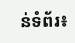ន់ទំព័រ៖